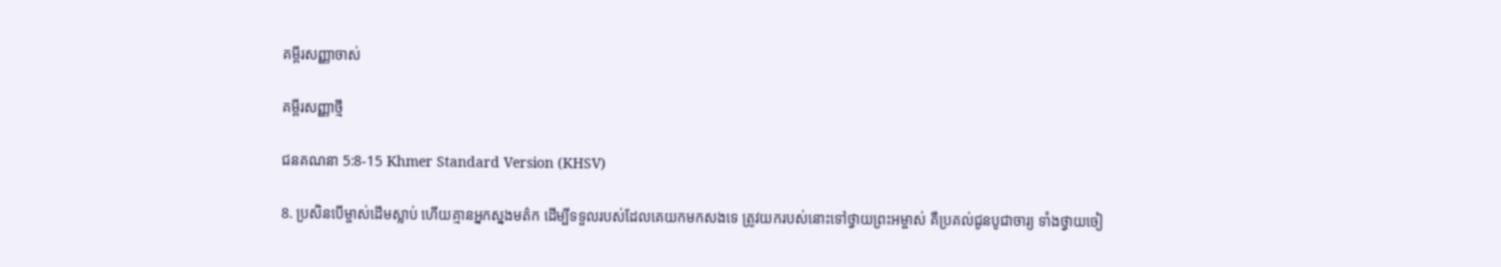គម្ពីរសញ្ញាចាស់

គម្ពីរសញ្ញាថ្មី

ជន‌គណនា 5:8-15 Khmer Standard Version (KHSV)

8. ប្រសិនបើម្ចាស់ដើមស្លាប់ ហើយគ្មានអ្នកស្នងមត៌ក ដើម្បីទទួលរបស់ដែលគេយកមកសងទេ ត្រូវយករបស់នោះទៅថ្វាយព្រះ‌អម្ចាស់ គឺប្រគល់ជូនបូជា‌ចារ្យ ទាំងថ្វាយចៀ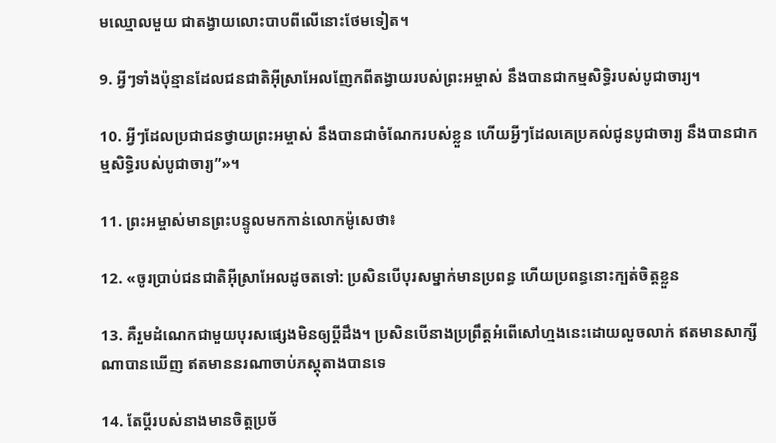មឈ្មោលមួយ ជាតង្វាយលោះបាបពីលើនោះថែមទៀត។

9. អ្វីៗទាំងប៉ុន្មានដែលជន‌ជាតិអ៊ីស្រា‌អែលញែកពីតង្វាយរបស់ព្រះ‌អម្ចាស់ នឹងបានជាកម្មសិទ្ធិរបស់បូជា‌ចារ្យ។

10. អ្វីៗដែលប្រជា‌ជនថ្វាយព្រះ‌អម្ចាស់ នឹងបានជាចំណែករបស់ខ្លួន ហើយអ្វីៗដែលគេប្រគល់ជូនបូជា‌ចារ្យ នឹងបានជាកម្មសិទ្ធិរបស់បូជា‌ចារ្យ”»។

11. ព្រះ‌អម្ចាស់មានព្រះ‌បន្ទូលមកកាន់លោកម៉ូសេថា៖

12. «ចូរប្រាប់ជន‌ជាតិអ៊ីស្រា‌អែលដូចតទៅ: ប្រសិនបើបុរសម្នាក់មានប្រពន្ធ ហើយប្រពន្ធនោះក្បត់ចិត្តខ្លួន

13. គឺរួមដំណេកជាមួយបុរសផ្សេងមិនឲ្យប្ដីដឹង។ ប្រសិនបើនាងប្រព្រឹត្តអំពើសៅ‌ហ្មងនេះដោយលួចលាក់ ឥតមានសាក្សីណាបានឃើញ ឥតមាននរណាចាប់ភស្ដុតាងបានទេ

14. តែប្ដីរបស់នាងមានចិត្តប្រច័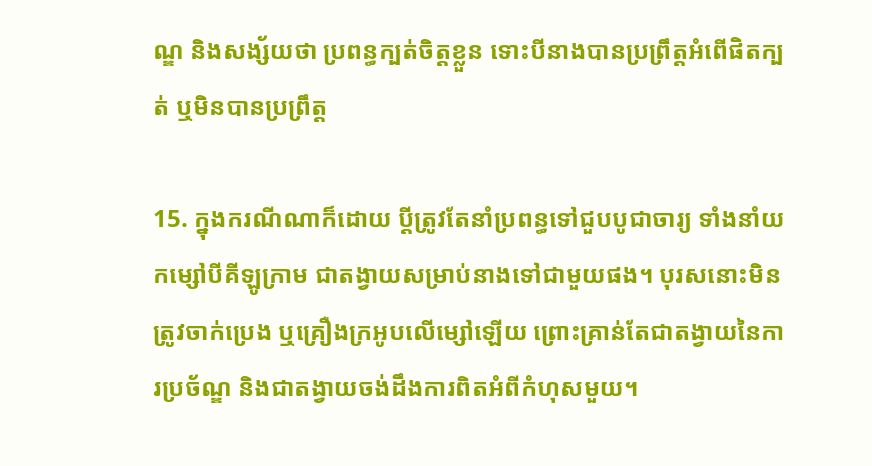ណ្ឌ និងសង្ស័យថា ប្រពន្ធក្បត់ចិត្តខ្លួន ទោះបីនាងបានប្រព្រឹត្តអំពើផិតក្បត់ ឬមិនបានប្រព្រឹត្ត

15. ក្នុងករណីណាក៏ដោយ ប្ដីត្រូវតែនាំប្រពន្ធទៅជួបបូជា‌ចារ្យ ទាំងនាំយកម្សៅបីគីឡូក្រាម ជាតង្វាយសម្រាប់នាងទៅជាមួយផង។ បុរសនោះមិនត្រូវចាក់ប្រេង ឬគ្រឿងក្រអូបលើម្សៅឡើយ ព្រោះគ្រាន់តែជាតង្វាយនៃការប្រច័ណ្ឌ និងជាតង្វាយចង់ដឹងការពិតអំពីកំហុសមួយ។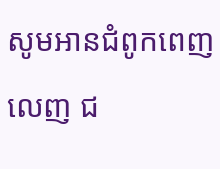សូមអានជំពូកពេញលេញ ជ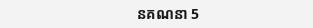ន‌គណនា 5